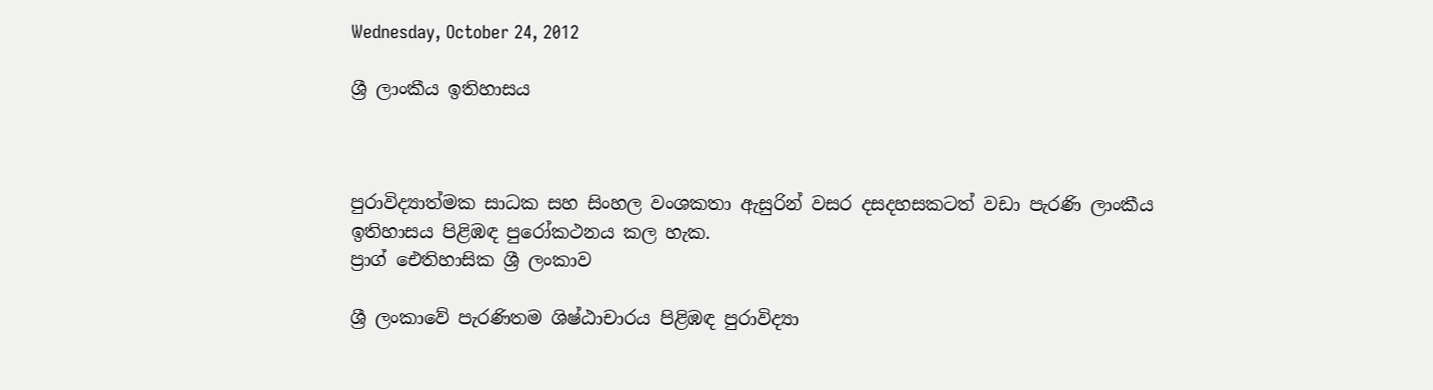Wednesday, October 24, 2012

ශ්‍රී ලාංකීය ඉතිහාසය



පුරාවිද්‍යාත්මක සාධක සහ සිංහල වංශකතා ඇසුරින් වසර දසදහසකටත් වඩා පැරණි ලාංකීය ඉතිහාසය පිළිඹඳ පුරෝකථනය කල හැක.
ප්‍රාග් ඓතිහාසික ශ්‍රී ලංකාව

ශ්‍රී ලංකාවේ පැරණිතම ශිෂ්ඨාචාරය පිළිඹඳ පුරාවිද්‍යා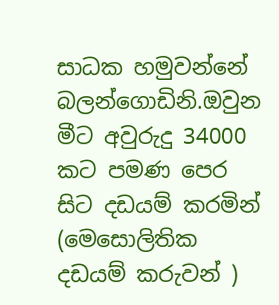සාධක හමුවන්නේ බලන්ගොඩිනි.ඔවුන
මීට අවුරුදු 34000 කට පමණ පෙර සිට දඩයම් කරමින් (මෙසොලිතික දඩයම් කරුවන් )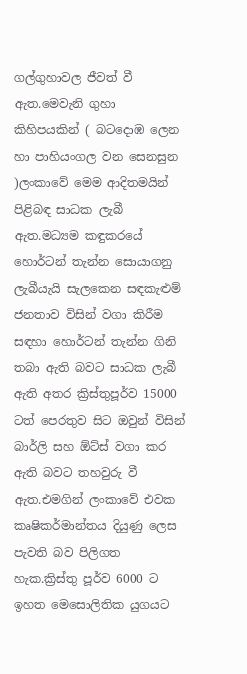ගල්ගුහාවල ජීවත් වී ඇත.මෙවැනි ගුහා කිහිපයකින් ( බටදොඹ ලෙන හා පාහියංගල වන සෙනසුන )ලංකාවේ මෙම ආදිතමයින් පිළිබඳ සාධක ලැබී ඇත.මධ්‍යම කඳුකරයේ හොර්ටන් තැන්න සොයාගනු ලැබීයැයි සැලකෙන සඳකැළුම් ජනතාව විසින් වගා කිරීම සඳහා හොර්ටන් තැන්න ගිනි තබා ඇති බවට සාධක ලැබී ඇති අතර ක්‍රිස්තුපූර්ව 15000 ටත් පෙරතුව සිට ඔවුන් විසින් බාර්ලි සහ ඕට්ස් වගා කර ඇති බවට තහවුරු වී ඇත.එමගින් ලංකාවේ එවක කෘෂිකර්මාන්තය දියුණු ලෙස පැවති බව පිලිගත හැක.ක්‍රිස්තු පූර්ව 6000 ට ඉහත මෙසොලිතික යුගයට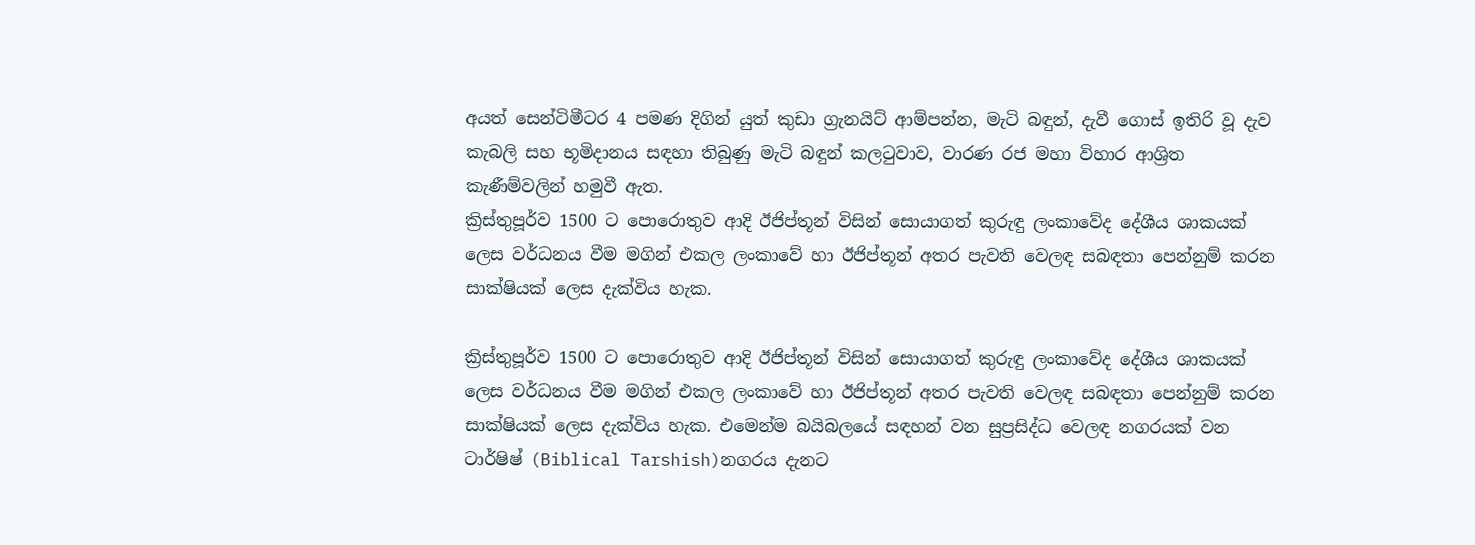අයත් සෙන්ටිමීටර 4 පමණ දිගින් යුත් කුඩා ග්‍රැනයිට් ආම්පන්න, මැටි බඳුන්, දැවී ගොස් ඉතිරි වූ දැව කැබලි සහ භූමිදානය සඳහා තිබුණු මැටි බඳුන් කලටුවාව, වාරණ රජ මහා විහාර ආශ්‍රිත කැණීම්වලින් හමුවී ඇත.
ක්‍රිස්තුපූර්ව 1500 ට පොරොතුව ආදි ඊජිප්තූන් විසින් සොයාගත් කුරුඳු ලංකාවේද දේශීය ශාකයක් ලෙස වර්ධනය වීම මගින් එකල ලංකාවේ හා ඊජිප්තූන් අතර පැවති වෙලඳ සබඳතා පෙන්නුම් කරන සාක්ෂියක් ලෙස දැක්විය හැක.

ක්‍රිස්තුපූර්ව 1500 ට පොරොතුව ආදි ඊජිප්තූන් විසින් සොයාගත් කුරුඳු ලංකාවේද දේශීය ශාකයක් ලෙස වර්ධනය වීම මගින් එකල ලංකාවේ හා ඊජිප්තූන් අතර පැවති වෙලඳ සබඳතා පෙන්නුම් කරන සාක්ෂියක් ලෙස දැක්විය හැක. එමෙන්ම බයිබලයේ සඳහන් වන සුප්‍රසිද්ධ වෙලඳ නගරයක් වන ටාර්ෂිෂ් (Biblical Tarshish)නගරය දැනට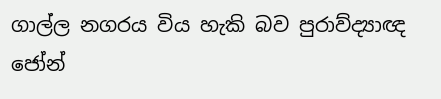ගාල්ල නගරය විය හැකි බව පුරාව්ද්‍යාඥ ජෝන්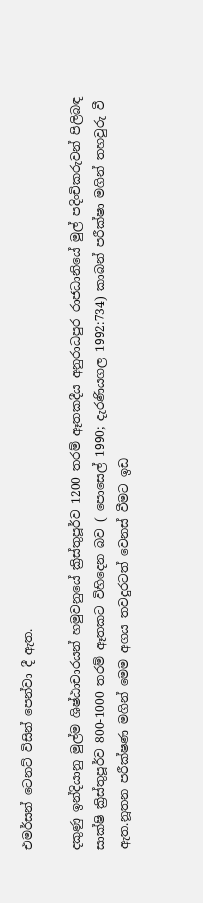එමර්සන් ටෙනට් විසින් පෙන්වා දී ඇත.

දකුණු ඉන්දියානු මුල්ම ශිෂ්ඨාචාරයන් හමුවනුයේ ක්‍රිස්තුපූර්ව 1200 තරම් ඈතකදීය අනුරාධපුර රාජධානියේ මුල් පදිංචිකරුවන් පිලිබඳ සාක්ෂි ක්‍රිස්තුපූර්ව 800-1000 තරම් ඈතකට විහිදෙන බව ( පොසෙල් 1990; දැරණියගල 1992:734) කාබන් පරීක්ෂා මගින් තහවුරු වී ඇත.නූතන පරීක්ෂණ මගින් මෙම අගය තවදුරටත් වෙනස් වීමට ඉඩ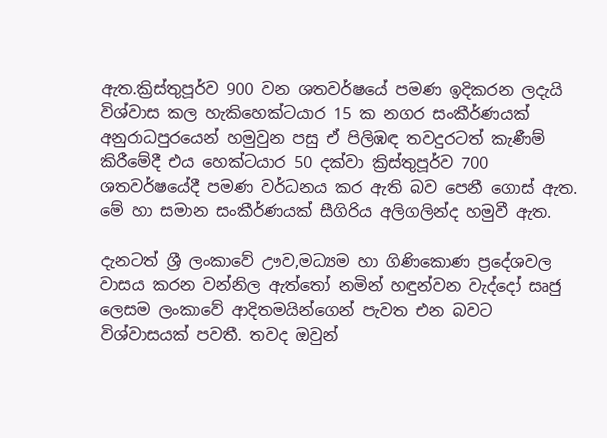ඇත.ක්‍රිස්තුපූර්ව 900 වන ශතවර්ෂයේ පමණ ඉදිකරන ලදැයි විශ්වාස කල හැකිහෙක්ටයාර 15 ක නගර සංකීර්ණයක් අනුරාධපුරයෙන් හමුවුන පසු ඒ පිලිඹඳ තවදුරටත් කැණීම් කිරීමේදී එය හෙක්ටයාර 50 දක්වා ක්‍රිස්තුපූර්ව 700 ශතවර්ෂයේදී පමණ වර්ධනය කර ඇති බව පෙනී ගොස් ඇත. මේ හා සමාන සංකීර්ණයක් සීගිරිය අලිගලින්ද හමුවී ඇත.

දැනටත් ශ්‍රී ලංකාවේ ඌව,මධ්‍යම හා ගිණිකොණ ප්‍රදේශවල වාසය කරන වන්නිල ඇත්තෝ නමින් හඳුන්වන වැද්දෝ සෘජු ලෙසම ලංකාවේ ආදිතමයින්ගෙන් පැවත එන බවට විශ්වාසයක් පවතී. තවද ඔවුන්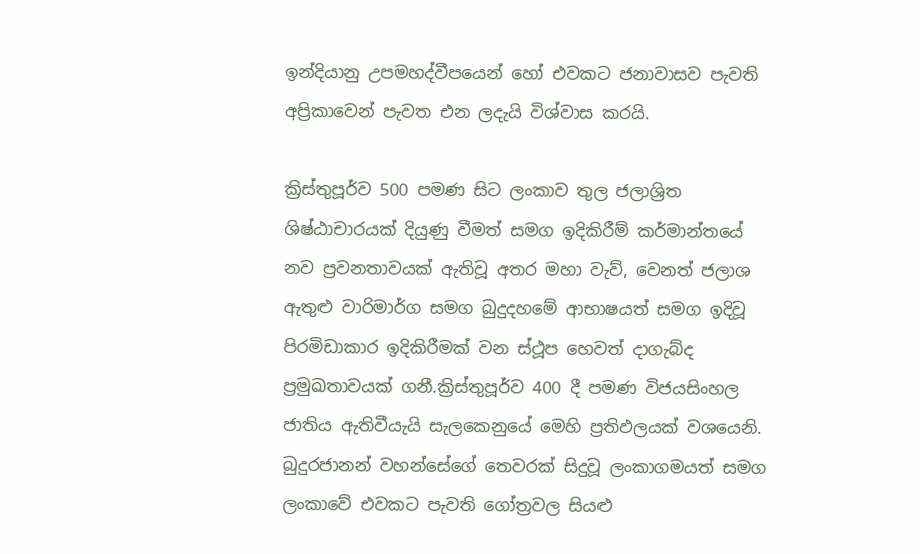ඉන්දියානු උපමහද්වීපයෙන් හෝ එවකට ජනාවාසව පැවති අප්‍රිකාවෙන් පැවත එන ලදැයි විශ්වාස කරයි.

ක්‍රිස්තුපූර්ව 500 පමණ සිට ලංකාව තුල ජලාශ්‍රිත ශිෂ්ඨාචාරයක් දියුණු වීමත් සමග ඉදිකිරීම් කර්මාන්තයේ නව ප්‍රවනතාවයක් ඇතිවූ අතර මහා වැව්, වෙනත් ජලාශ ඇතුළු වාරිමාර්ග සමග බුදුදහමේ ආභාෂයත් සමග ඉදිවූ පිරමිඩාකාර ඉදිකිරීමක් වන ස්ථූප හෙවත් දාගැබ්ද ප්‍රමුඛතාවයක් ගනී.ක්‍රිස්තුපූර්ව 400 දී පමණ විජයසිංහල ජාතිය ඇතිවීයැයි සැලකෙනුයේ මෙහි ප්‍රතිඵලයක් වශයෙනි. බුදුරජානන් වහන්සේගේ තෙවරක් සිදුවූ ලංකාගමයත් සමග ලංකාවේ එවකට පැවති ගෝත්‍රවල සියළු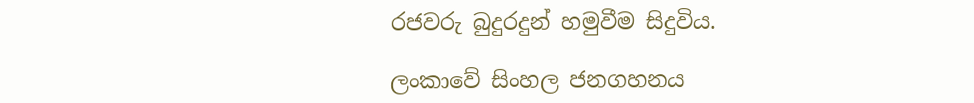රජවරු බුදුරදුන් හමුවීම සිදුවිය.

ලංකාවේ සිංහල ජනගහනය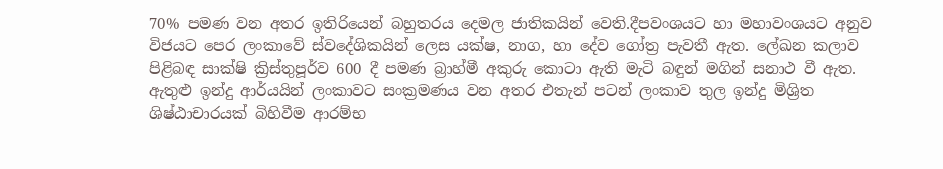70% පමණ වන අතර ඉතිරියෙන් බහුතරය දෙමල ජාතිකයින් වෙති.දීපවංශයට හා මහාවංශයට අනුව විජයට පෙර ලංකාවේ ස්වදේශිකයින් ලෙස යක්ෂ, නාග, හා දේව ගෝත්‍ර පැවතී ඇත. ලේඛන කලාව පිළිබඳ සාක්ෂි ක්‍රිස්තුපූර්ව 600 දී පමණ බ්‍රාහ්මී අකුරු කොටා ඇති මැටි බඳුන් මගින් සනාථ වී ඇත. ඇතුළු ඉන්දු ආර්යයින් ලංකාවට සංක්‍රමණය වන අතර එතැන් පටන් ලංකාව තුල ඉන්දු මිශ්‍රිත ශිෂ්ඨාචාරයක් බිහිවීම ආරම්භ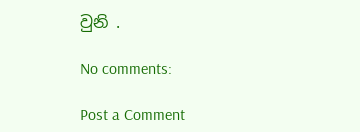වුනි .

No comments:

Post a Comment